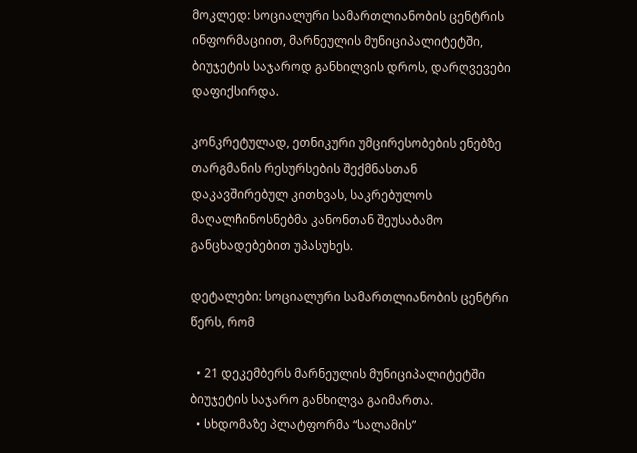მოკლედ: სოციალური სამართლიანობის ცენტრის ინფორმაციით, მარნეულის მუნიციპალიტეტში, ბიუჯეტის საჯაროდ განხილვის დროს, დარღვევები დაფიქსირდა.

კონკრეტულად, ეთნიკური უმცირესობების ენებზე თარგმანის რესურსების შექმნასთან დაკავშირებულ კითხვას, საკრებულოს მაღალჩინოსნებმა კანონთან შეუსაბამო განცხადებებით უპასუხეს.

დეტალები: სოციალური სამართლიანობის ცენტრი წერს, რომ

  • 21 დეკემბერს მარნეულის მუნიციპალიტეტში ბიუჯეტის საჯარო განხილვა გაიმართა.
  • სხდომაზე პლატფორმა “სალამის”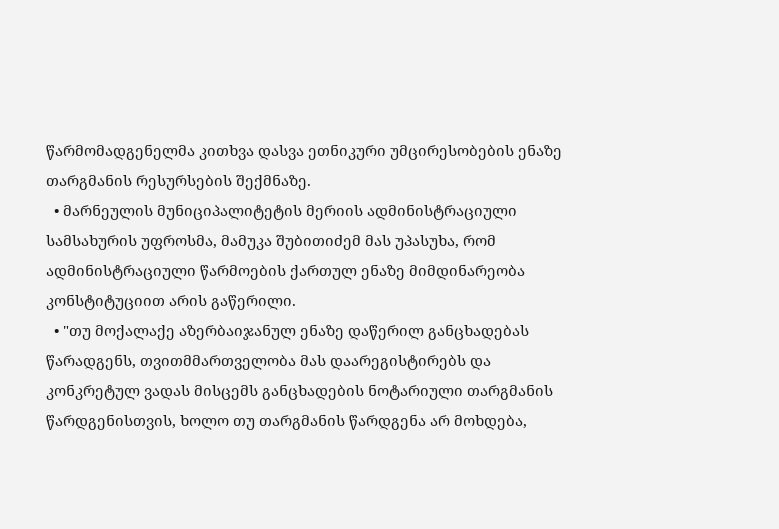წარმომადგენელმა კითხვა დასვა ეთნიკური უმცირესობების ენაზე თარგმანის რესურსების შექმნაზე.
  • მარნეულის მუნიციპალიტეტის მერიის ადმინისტრაციული სამსახურის უფროსმა, მამუკა შუბითიძემ მას უპასუხა, რომ ადმინისტრაციული წარმოების ქართულ ენაზე მიმდინარეობა კონსტიტუციით არის გაწერილი.
  • "თუ მოქალაქე აზერბაიჯანულ ენაზე დაწერილ განცხადებას წარადგენს, თვითმმართველობა მას დაარეგისტირებს და კონკრეტულ ვადას მისცემს განცხადების ნოტარიული თარგმანის წარდგენისთვის, ხოლო თუ თარგმანის წარდგენა არ მოხდება,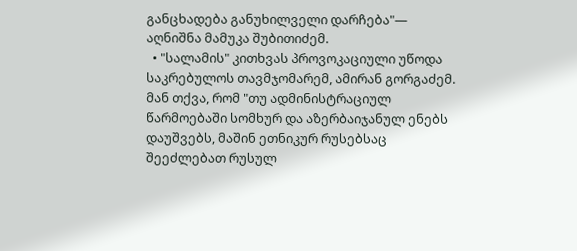განცხადება განუხილველი დარჩება"— აღნიშნა მამუკა შუბითიძემ.
  • "სალამის" კითხვას პროვოკაციული უწოდა საკრებულოს თავმჯომარემ, ამირან გორგაძემ. მან თქვა, რომ "თუ ადმინისტრაციულ წარმოებაში სომხურ და აზერბაიჯანულ ენებს დაუშვებს, მაშინ ეთნიკურ რუსებსაც შეეძლებათ რუსულ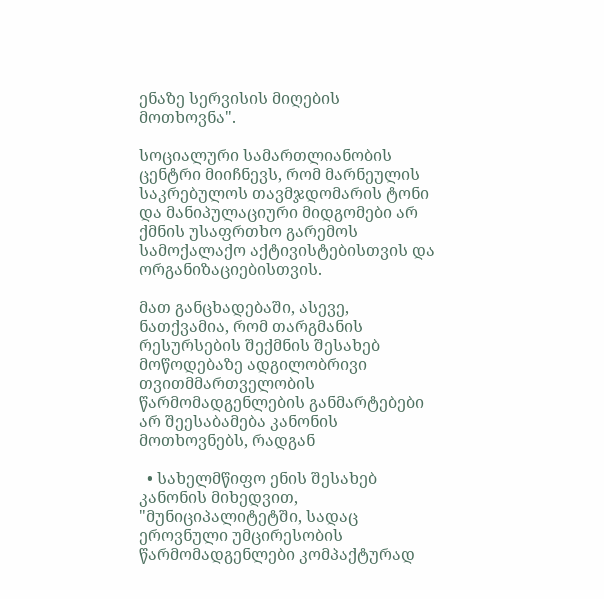ენაზე სერვისის მიღების მოთხოვნა".

სოციალური სამართლიანობის ცენტრი მიიჩნევს, რომ მარნეულის საკრებულოს თავმჯდომარის ტონი და მანიპულაციური მიდგომები არ ქმნის უსაფრთხო გარემოს სამოქალაქო აქტივისტებისთვის და ორგანიზაციებისთვის.

მათ განცხადებაში, ასევე, ნათქვამია, რომ თარგმანის რესურსების შექმნის შესახებ მოწოდებაზე ადგილობრივი თვითმმართველობის წარმომადგენლების განმარტებები არ შეესაბამება კანონის მოთხოვნებს, რადგან

  • სახელმწიფო ენის შესახებ კანონის მიხედვით, "მუნიციპალიტეტში, სადაც ეროვნული უმცირესობის წარმომადგენლები კომპაქტურად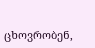ცხოვრობენ,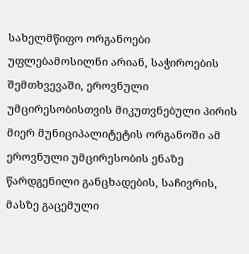სახელმწიფო ორგანოები უფლებამოსილნი არიან, საჭიროების შემთხვევაში, ეროვნული უმცირესობისთვის მიკუთვნებული პირის მიერ მუნიციპალიტეტის ორგანოში ამ ეროვნული უმცირესობის ენაზე წარდგენილი განცხადების, საჩივრის, მასზე გაცემული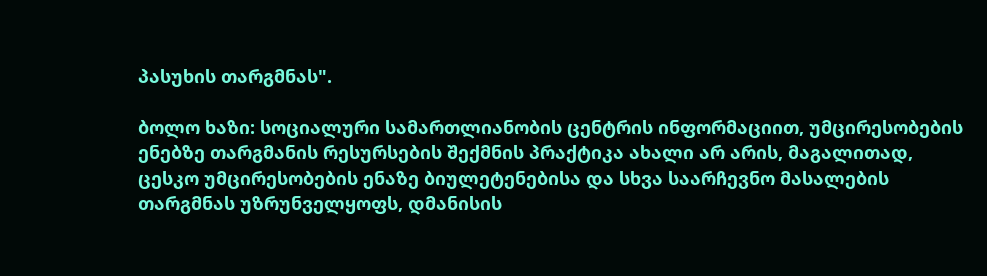პასუხის თარგმნას".

ბოლო ხაზი: სოციალური სამართლიანობის ცენტრის ინფორმაციით, უმცირესობების ენებზე თარგმანის რესურსების შექმნის პრაქტიკა ახალი არ არის, მაგალითად, ცესკო უმცირესობების ენაზე ბიულეტენებისა და სხვა საარჩევნო მასალების თარგმნას უზრუნველყოფს, დმანისის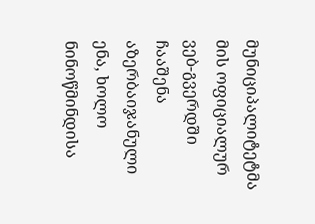მუნიციპალიტეტმა მის ოფიციალურ ვებ-გვერდში ჩააშენა აზერბაიჯანული ენა, ხოლო ნინოწმინდისა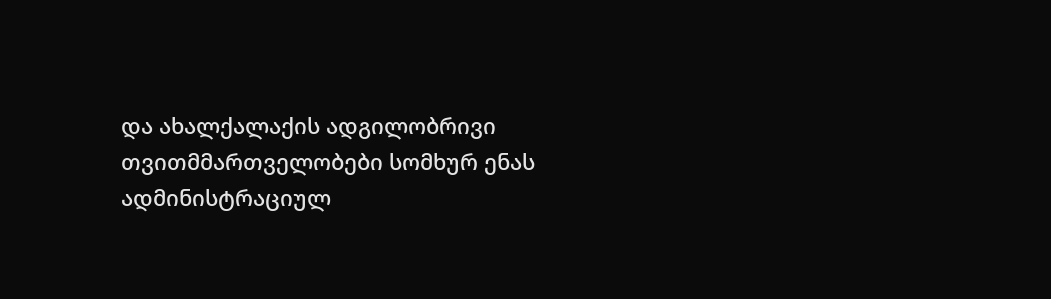და ახალქალაქის ადგილობრივი თვითმმართველობები სომხურ ენას ადმინისტრაციულ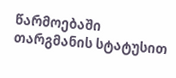წარმოებაში თარგმანის სტატუსით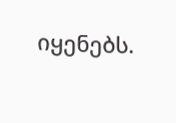იყენებს.